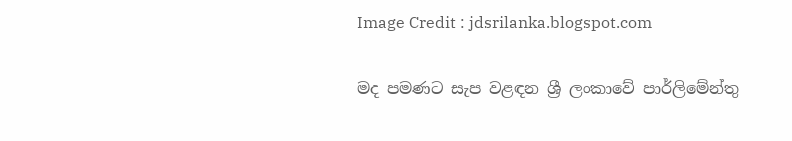Image Credit : jdsrilanka.blogspot.com

මද පමණට සැප වළඳන ශ්‍රී ලංකාවේ පාර්ලිමේන්තු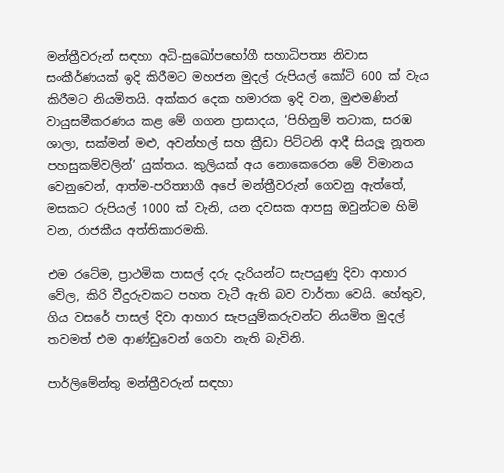මන්ත්‍රීවරුන් සඳහා අධි-සුඛෝපභෝගී සහාධිපත්‍ය නිවාස සංකීර්ණයක් ඉදි කිරීමට මහජන මුදල් රුපියල් කෝටි 600 ක් වැය කිරීමට නියමිතයි. අක්කර දෙක හමාරක ඉදි වන, මුළුමණින් වායුසමීකරණය කළ මේ ගගන ප්‍රාසාදය, ‘පිහිනුම් තටාක, සරඹ ශාලා, සක්මන් මළු, අවන්හල් සහ ක්‍රීඩා පිට්ටනි ආදී සියලූ නූතන පහසුකම්වලින්’ යුක්තය. කුලියක් අය නොකෙරෙන මේ විමානය වෙනුවෙන්, ආත්ම-පරිත්‍යාගී අපේ මන්ත්‍රීවරුන් ගෙවනු ඇත්තේ, මසකට රුපියල් 1000 ක් වැනි, යන දවසක ආපසු ඔවුන්ටම හිමි වන, රාජකීය අත්තිකාරමකි.

එම රටේම, ප්‍රාථමික පාසල් දරු දැරියන්ට සැපයුණු දිවා ආහාර වේල, කිරි වීදුරුවකට පහත වැටී ඇති බව වාර්තා වෙයි. හේතුව, ගිය වසරේ පාසල් දිවා ආහාර සැපයුම්කරුවන්ට නියමිත මුදල් තවමත් එම ආණ්ඩුවෙන් ගෙවා නැති බැවිනි.

පාර්ලිමේන්තු මන්ත්‍රීවරුන් සඳහා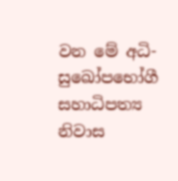වන මේ අධි-සුඛෝපභෝගී සහාධිපත්‍ය නිවාස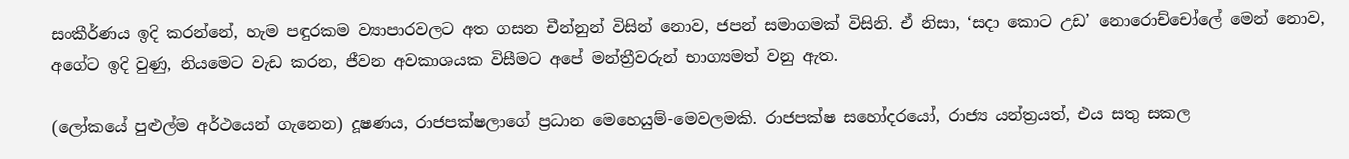සංකීර්ණය ඉදි කරන්නේ, හැම පඳුරකම ව්‍යාපාරවලට අත ගසන චීන්නුන් විසින් නොව, ජපන් සමාගමක් විසිනි. ඒ නිසා, ‘සදා කොට උඩ’ නොරොච්චෝලේ මෙන් නොව, අගේට ඉදි වුණු, නියමෙට වැඩ කරන, ජීවන අවකාශයක විසීමට අපේ මන්ත්‍රීවරුන් භාග්‍යමත් වනු ඇත.

(ලෝකයේ පුළුල්ම අර්ථයෙන් ගැනෙන) දූෂණය, රාජපක්ෂලාගේ ප්‍රධාන මෙහෙයුම්-මෙවලමකි. රාජපක්ෂ සහෝදරයෝ, රාජ්‍ය යන්ත්‍රයත්, එය සතු සකල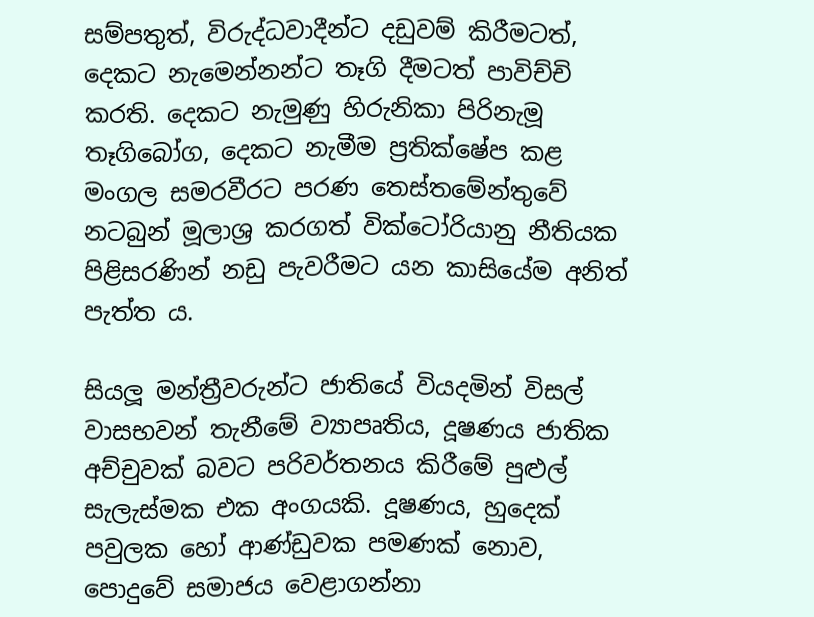සම්පතුත්, විරුද්ධවාදීන්ට දඩුවම් කිරීමටත්, දෙකට නැමෙන්නන්ට තෑගි දීමටත් පාවිච්චි කරති. දෙකට නැමුණු හිරුනිකා පිරිනැමූ තෑගිබෝග, දෙකට නැමීම ප්‍රතික්ෂේප කළ මංගල සමරවීරට පරණ තෙස්තමේන්තුවේ නටබුන් මූලාශ්‍ර කරගත් වික්ටෝරියානු නීතියක පිළිසරණින් නඩු පැවරීමට යන කාසියේම අනිත් පැත්ත ය.

සියලූ මන්ත්‍රීවරුන්ට ජාතියේ වියදමින් විසල් වාසභවන් තැනීමේ ව්‍යාපෘතිය, දූෂණය ජාතික අච්චුවක් බවට පරිවර්තනය කිරීමේ පුළුල් සැලැස්මක එක අංගයකි. දූෂණය, හුදෙක් පවුලක හෝ ආණ්ඩුවක පමණක් නොව, පොදුවේ සමාජය වෙළාගන්නා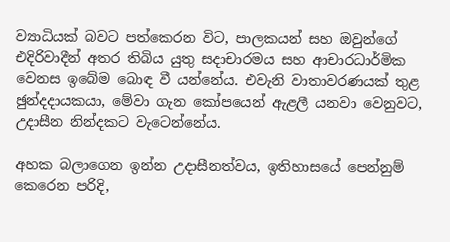ව්‍යාධියක් බවට පත්කෙරන විට, පාලකයන් සහ ඔවුන්ගේ එදිරිවාදීන් අතර තිබිය යුතු සදාචාරමය සහ ආචාරධාර්මික වෙනස ඉබේම බොඳ වී යන්නේය. එවැනි වාතාවරණයක් තුළ ඡුන්දදායකයා, මේවා ගැන කෝපයෙන් ඇළලී යනවා වෙනුවට, උදාසීන නින්දකට වැටෙන්නේය.

අහක බලාගෙන ඉන්න උදාසීනත්වය, ඉතිහාසයේ පෙන්නුම් කෙරෙන පරිදි,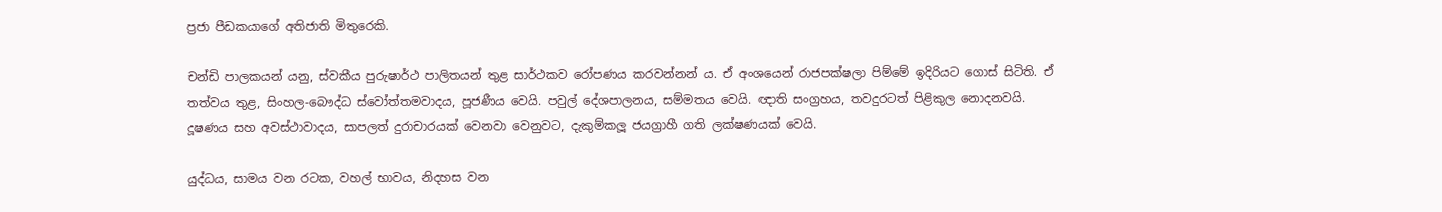ප්‍රජා පීඩකයාගේ අතිජාති මිතුරෙකි.

චන්ඩි පාලකයන් යනු, ස්වකීය පුරුෂාර්ථ පාලිතයන් තුළ සාර්ථකව රෝපණය කරවන්නන් ය. ඒ අංශයෙන් රාජපක්ෂලා පිම්මේ ඉදිරියට ගොස් සිටිති. ඒ තත්වය තුළ, සිංහල-බෞද්ධ ස්වෝත්තමවාදය, පූජණීය වෙයි. පවුල් දේශපාලනය, සම්මතය වෙයි. ඥාති සංග්‍රහය, තවදුරටත් පිළිකුල නොදනවයි. දූෂණය සහ අවස්ථාවාදය, සාපලත් දුරාචාරයක් වෙනවා වෙනුවට, දැකුම්කලූ ජයග්‍රාහී ගති ලක්ෂණයක් වෙයි.

යුද්ධය, සාමය වන රටක, වහල් භාවය, නිදහස වන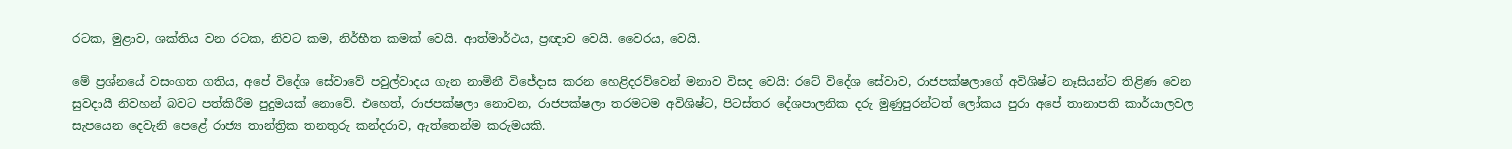රටක, මුළාව, ශක්තිය වන රටක, නිවට කම, නිර්භීත කමක් වෙයි. ආත්මාර්ථය, ප්‍රඥාව වෙයි. වෛරය, වෙයි.

මේ ප්‍රශ්නයේ වසංගත ගතිය, අපේ විදේශ සේවාවේ පවුල්වාදය ගැන නාමිනී විජේදාස කරන හෙළිදරව්වෙන් මනාව විසද වෙයි: රටේ විදේශ සේවාව, රාජපක්ෂලාගේ අවිශිෂ්ට නෑසියන්ට තිළිණ වෙන සුවදායී නිවහන් බවට පත්කිරීම පුදුමයක් නොවේ. එහෙත්, රාජපක්ෂලා නොවන, රාජපක්ෂලා තරමටම අවිශිෂ්ට, පිටස්තර දේශපාලනික දරු මුණුපුරන්ටත් ලෝකය පුරා අපේ තානාපති කාර්යාලවල සැපයෙන දෙවැනි පෙළේ රාජ්‍ය තාන්ත්‍රික තනතුරු කන්දරාව, ඇත්තෙන්ම කරුමයකි.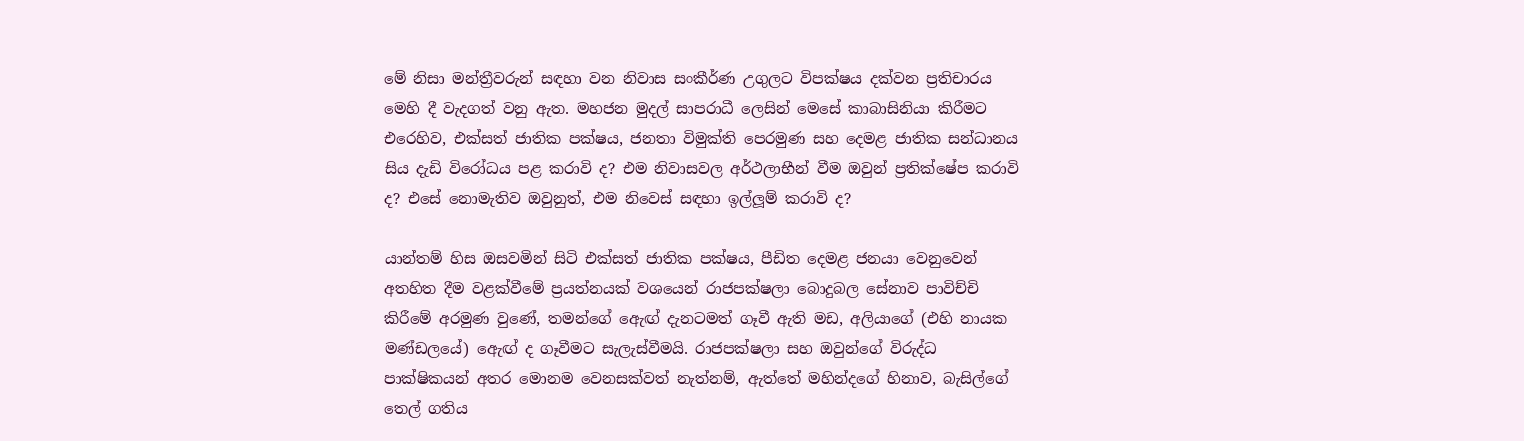මේ නිසා මන්ත්‍රීවරුන් සඳහා වන නිවාස සංකීර්ණ උගුලට විපක්ෂය දක්වන ප්‍රතිචාරය මෙහි දී වැදගත් වනු ඇත. මහජන මුදල් සාපරාධී ලෙසින් මෙසේ කාබාසිනියා කිරීමට එරෙහිව, එක්සත් ජාතික පක්ෂය, ජනතා විමුක්ති පෙරමුණ සහ දෙමළ ජාතික සන්ධානය සිය දැඩි විරෝධය පළ කරාවි ද? එම නිවාසවල අර්ථලාභීන් වීම ඔවුන් ප්‍රතික්ෂේප කරාවි ද? එසේ නොමැතිව ඔවුනුත්, එම නිවෙස් සඳහා ඉල්ලූම් කරාවි ද?

යාන්තම් හිස ඔසවමින් සිටි එක්සත් ජාතික පක්ෂය, පීඩිත දෙමළ ජනයා වෙනුවෙන් අතහිත දීම වළක්වීමේ ප්‍රයත්නයක් වශයෙන් රාජපක්ෂලා බොදුබල සේනාව පාවිච්චි කිරීමේ අරමුණ වුණේ, තමන්ගේ ඇෙඟ් දැනටමත් ගෑවී ඇති මඩ, අලියාගේ (එහි නායක මණ්ඩලයේ) ඇෙඟ් ද ගෑවීමට සැලැස්වීමයි. රාජපක්ෂලා සහ ඔවුන්ගේ විරුද්ධ පාක්ෂිකයන් අතර මොනම වෙනසක්වත් නැත්නම්, ඇත්තේ මහින්දගේ හිනාව, බැසිල්ගේ තෙල් ගතිය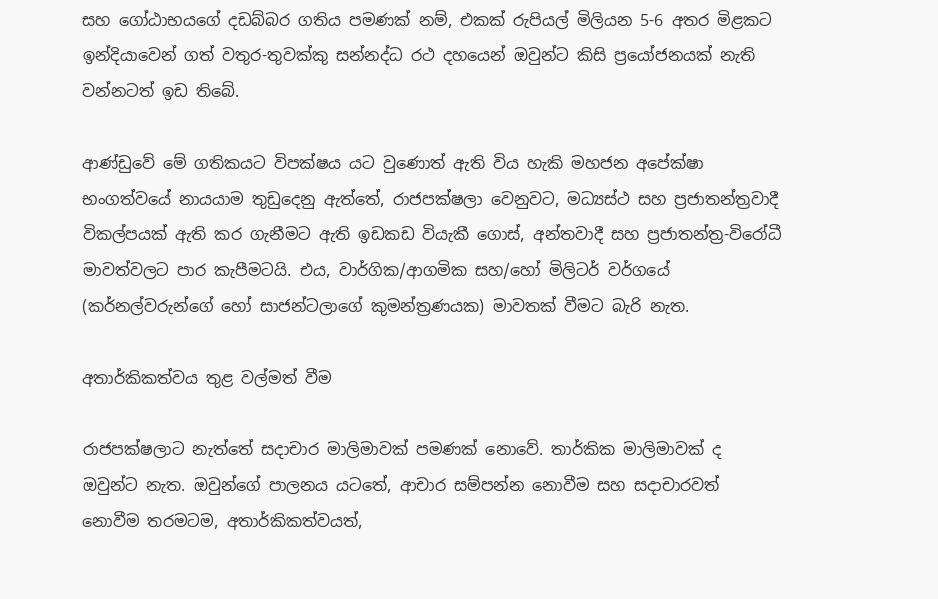සහ ගෝඨාභයගේ දඩබ්බර ගතිය පමණක් නම්, එකක් රුපියල් මිලියන 5-6 අතර මිළකට ඉන්දියාවෙන් ගත් වතුර-තුවක්කු සන්නද්ධ රථ දහයෙන් ඔවුන්ට කිසි ප්‍රයෝජනයක් නැති වන්නටත් ඉඩ තිබේ.

ආණ්ඩුවේ මේ ගතිකයට විපක්ෂය යට වුණොත් ඇති විය හැකි මහජන අපේක්ෂා භංගත්වයේ නායයාම තුඩුදෙනු ඇත්තේ, රාජපක්ෂලා වෙනුවට, මධ්‍යස්ථ සහ ප්‍රජාතන්ත්‍රවාදී විකල්පයක් ඇති කර ගැනීමට ඇති ඉඩකඩ වියැකී ගොස්, අන්තවාදී සහ ප්‍රජාතන්ත්‍ර-විරෝධී මාවත්වලට පාර කැපීමටයි. එය, වාර්ගික/ආගමික සහ/හෝ මිලිටර් වර්ගයේ (කර්නල්වරුන්ගේ හෝ සාජන්ටලාගේ කුමන්ත්‍රණයක) මාවතක් වීමට බැරි නැත.

අතාර්කිකත්වය තුළ වල්මත් වීම

රාජපක්ෂලාට නැත්තේ සදාචාර මාලිමාවක් පමණක් නොවේ. තාර්කික මාලිමාවක් ද ඔවුන්ට නැත. ඔවුන්ගේ පාලනය යටතේ, ආචාර සම්පන්න නොවීම සහ සදාචාරවත් නොවීම තරමටම, අතාර්කිකත්වයත්,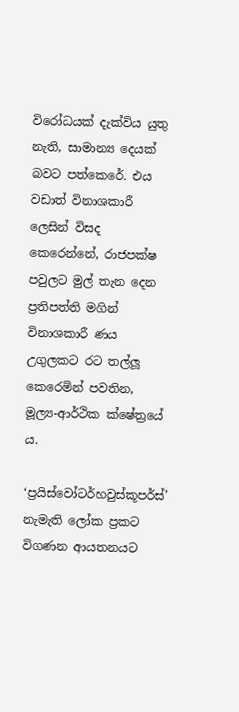විරෝධයක් දැක්විය යුතු නැති, සාමාන්‍ය දෙයක් බවට පත්කෙරේ. එය වඩාත් විනාශකාරී ලෙසින් විසද කෙරෙන්නේ, රාජපක්ෂ පවුලට මුල් තැන දෙන ප්‍රතිපත්ති මගින් විනාශකාරී ණය උගුලකට රට තල්ලූ කෙරෙමින් පවතින, මූල්‍ය-ආර්ථික ක්ෂේත්‍රයේ ය.

‘ප්‍රයිස්වෝටර්හවුස්කූපර්ස්’ නැමැති ලෝක ප්‍රකට විගණන ආයතනයට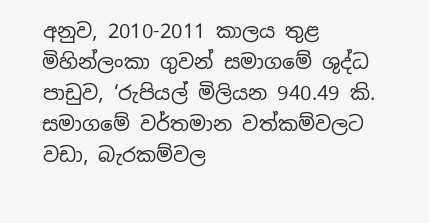අනුව, 2010-2011 කාලය තුළ මිහින්ලංකා ගුවන් සමාගමේ ශුද්ධ පාඩුව, ‘රුපියල් මිලියන 940.49 කි. සමාගමේ වර්තමාන වත්කම්වලට වඩා, බැරකම්වල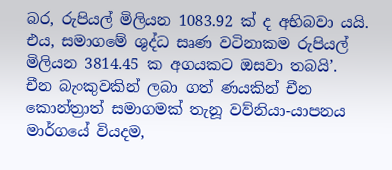බර, රුපියල් මිලියන 1083.92 ක් ද අභිබවා යයි. එය, සමාගමේ ශුද්ධ සෘණ වටිනාකම රුපියල් මිලියන 3814.45 ක අගයකට ඔසවා තබයි’. චීන බැංකුවකින් ලබා ගත් ණයකින් චීන කොන්ත්‍රාත් සමාගමක් තැනූ වව්නියා-යාපනය මාර්ගයේ වියදම,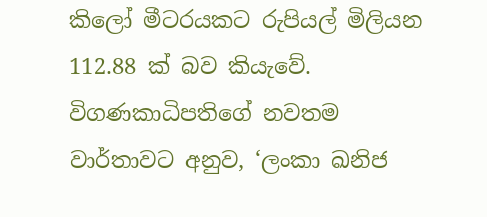කිලෝ මීටරයකට රුපියල් මිලියන 112.88 ක් බව කියැවේ. විගණකාධිපතිගේ නවතම වාර්තාවට අනුව, ‘ලංකා ඛනිජ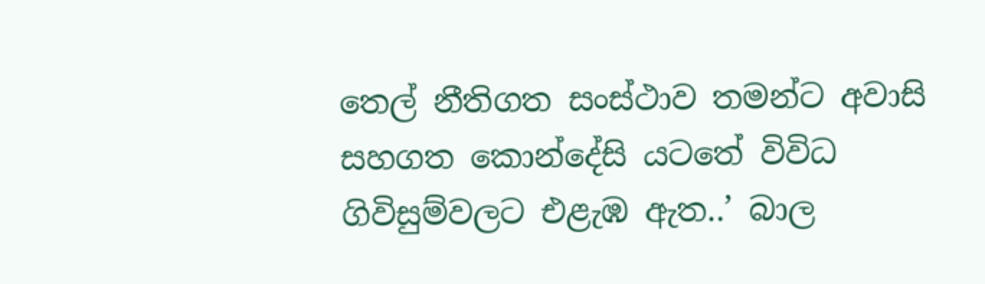තෙල් නීතිගත සංස්ථාව තමන්ට අවාසි සහගත කොන්දේසි යටතේ විවිධ ගිවිසුම්වලට එළැඹ ඇත..’ බාල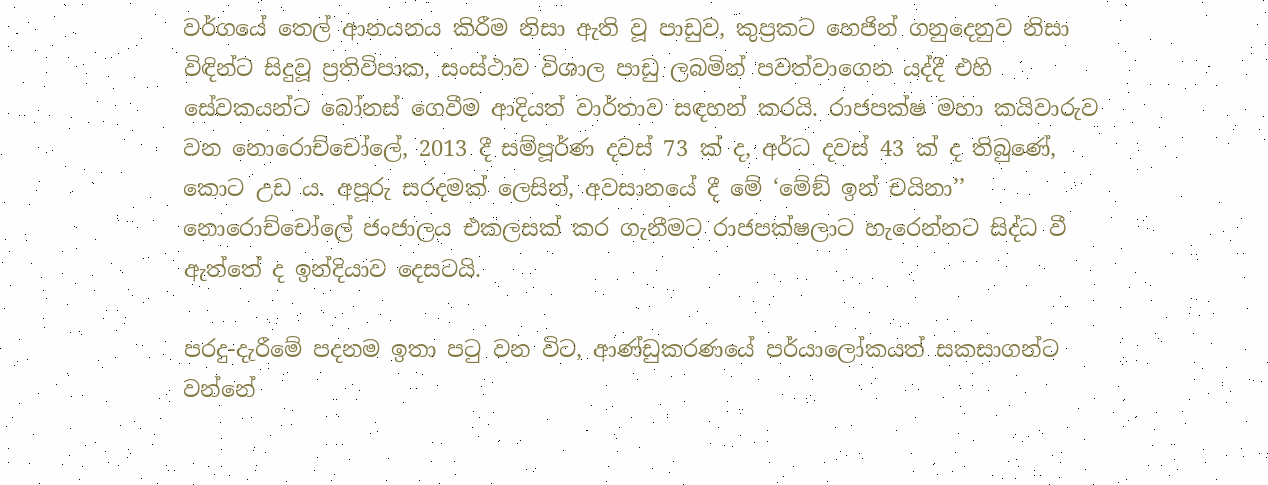වර්ගයේ තෙල් ආනයනය කිරීම නිසා ඇති වූ පාඩුව, කුප්‍රකට හෙජින් ගනුදෙනුව නිසා විඳින්ට සිදුවූ ප්‍රතිවිපාක, සංස්ථාව විශාල පාඩු ලබමින් පවත්වාගෙන යද්දී එහි සේවකයන්ට බෝනස් ගෙවීම ආදියත් වාර්තාව සඳහන් කරයි. රාජපක්ෂ මහා කයිවාරුව වන නොරොච්චෝලේ, 2013 දී සම්පූර්ණ දවස් 73 ක් ද, අර්ධ දවස් 43 ක් ද තිබුණේ, කොට උඩ ය. අපූරු සරදමක් ලෙසින්, අවසානයේ දී මේ ‘මේඞ් ඉන් චයිනා’’ නොරොච්චෝලේ ජංජාලය එකලසක් කර ගැනීමට රාජපක්ෂලාට හැරෙන්නට සිද්ධ වී ඇත්තේ ද ඉන්දියාව දෙසටයි.

පරදු-දැරීමේ පදනම ඉතා පටු වන විට, ආණ්ඩුකරණයේ පර්යාලෝකයත් සකසාගන්ට වන්නේ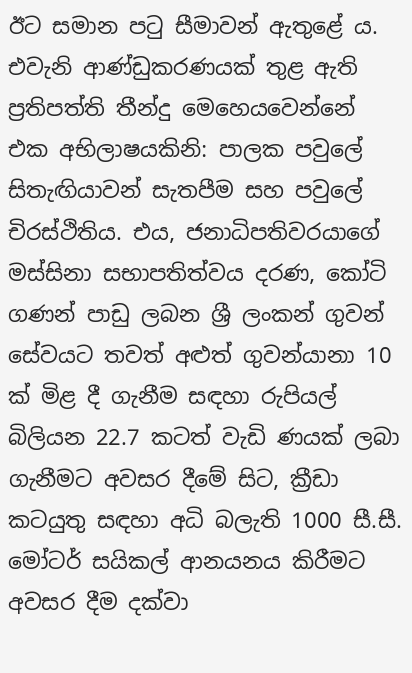ඊට සමාන පටු සීමාවන් ඇතුළේ ය. එවැනි ආණ්ඩුකරණයක් තුළ ඇති ප්‍රතිපත්ති තීන්දු මෙහෙයවෙන්නේ එක අභිලාෂයකිනි: පාලක පවුලේ සිතැඟියාවන් සැතපීම සහ පවුලේ චිරස්ථිතිය. එය, ජනාධිපතිවරයාගේ මස්සිනා සභාපතිත්වය දරණ, කෝටි ගණන් පාඩු ලබන ශ්‍රී ලංකන් ගුවන් සේවයට තවත් අළුත් ගුවන්යානා 10 ක් මිළ දී ගැනීම සඳහා රුපියල් බිලියන 22.7 කටත් වැඩි ණයක් ලබා ගැනීමට අවසර දීමේ සිට, ක්‍රීඩා කටයුතු සඳහා අධි බලැති 1000 සී.සී. මෝටර් සයිකල් ආනයනය කිරීමට අවසර දීම දක්වා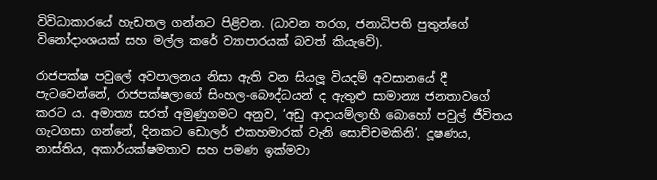විවිධාකාරයේ හැඩතල ගන්නට පිළිවන. (ධාවන තරග, ජනාධිපති පුතුන්ගේ විනෝදාංශයක් සහ මල්ල කරේ ව්‍යාපාරයක් බවත් කියැවේ).

රාජපක්ෂ පවුලේ අවපාලනය නිසා ඇති වන සියලූ වියදම් අවසානයේ දී පැටවෙන්නේ, රාජපක්ෂලාගේ සිංහල-බෞද්ධයන් ද ඇතුළු සාමාන්‍ය ජනතාවගේ කරට ය. අමාත්‍ය සරත් අමුණුගමට අනුව, ‘අඩු ආදායම්ලාභී බොහෝ පවුල් ජීවිතය ගැටගසා ගන්නේ, දිනකට ඩොලර් එකහමාරක් වැනි සොච්චමකිනි’. දූෂණය, නාස්තිය, අකාර්යක්ෂමතාව සහ පමණ ඉක්මවා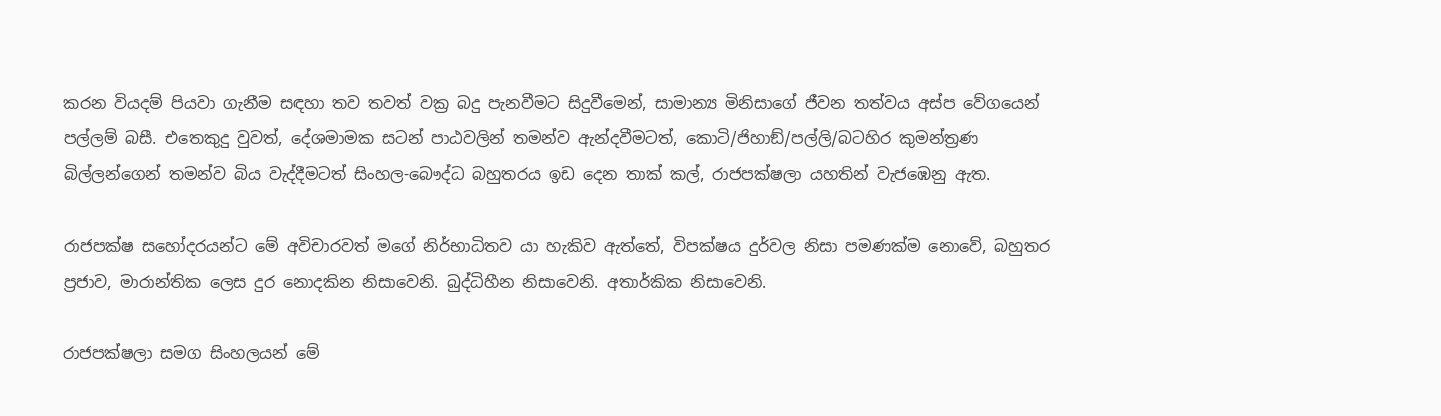කරන වියදම් පියවා ගැනීම සඳහා තව තවත් වක්‍ර බදු පැනවීමට සිදුවීමෙන්, සාමාන්‍ය මිනිසාගේ ජීවන තත්වය අස්ප වේගයෙන් පල්ලම් බසී. එතෙකුදු වුවත්, දේශමාමක සටන් පාඨවලින් තමන්ව ඇන්දවීමටත්, කොටි/ජිහාඞ්/පල්ලි/බටහිර කුමන්ත්‍රණ බිල්ලන්ගෙන් තමන්ව බිය වැද්දීමටත් සිංහල-බෞද්ධ බහුතරය ඉඩ දෙන තාක් කල්, රාජපක්ෂලා යහතින් වැජඹෙනු ඇත.

රාජපක්ෂ සහෝදරයන්ට මේ අවිචාරවත් මගේ නිර්භාධිතව යා හැකිව ඇත්තේ, විපක්ෂය දුර්වල නිසා පමණක්ම නොවේ, බහුතර ප්‍රජාව, මාරාන්තික ලෙස දුර නොදකින නිසාවෙනි. බුද්ධිහීන නිසාවෙනි. අතාර්කික නිසාවෙනි.

රාජපක්ෂලා සමග සිංහලයන් මේ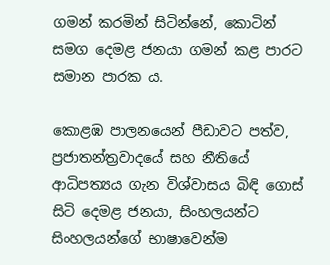ගමන් කරමින් සිටින්නේ, කොටින් සමග දෙමළ ජනයා ගමන් කළ පාරට සමාන පාරක ය.

කොළඹ පාලනයෙන් පීඩාවට පත්ව, ප්‍රජාතන්ත්‍රවාදයේ සහ නීතියේ ආධිපත්‍යය ගැන විශ්වාසය බිඳි ගොස් සිටි දෙමළ ජනයා, සිංහලයන්ට සිංහලයන්ගේ භාෂාවෙන්ම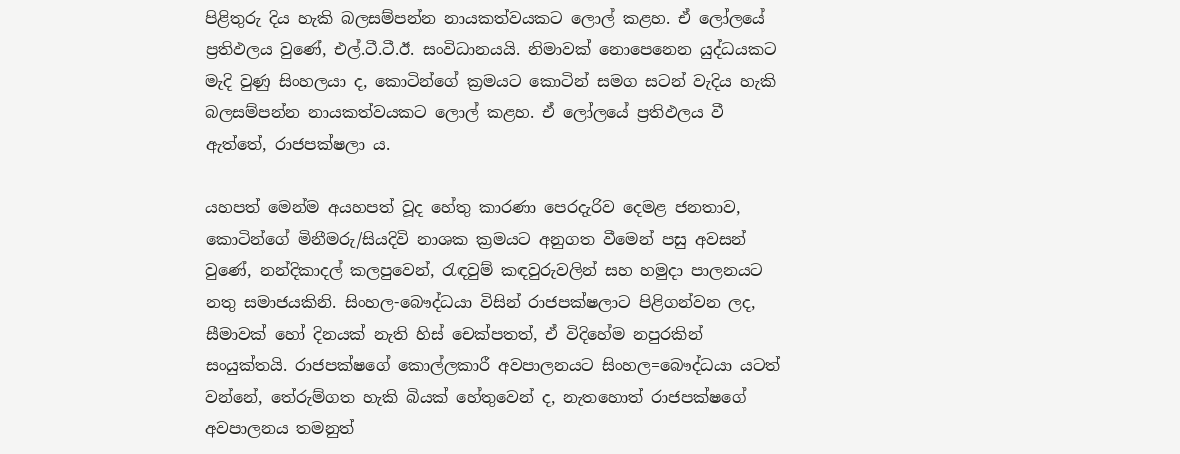පිළිතුරු දිය හැකි බලසම්පන්න නායකත්වයකට ලොල් කළහ. ඒ ලෝලයේ ප්‍රතිඵලය වුණේ, එල්.ටී.ටී.ඊ. සංවිධානයයි. නිමාවක් නොපෙනෙන යුද්ධයකට මැදි වුණු සිංහලයා ද, කොටින්ගේ ක්‍රමයට කොටින් සමග සටන් වැදිය හැකි බලසම්පන්න නායකත්වයකට ලොල් කළහ. ඒ ලෝලයේ ප්‍රතිඵලය වී ඇත්තේ, රාජපක්ෂලා ය.

යහපත් මෙන්ම අයහපත් වූද හේතු කාරණා පෙරදැරිව දෙමළ ජනතාව, කොටින්ගේ මිනීමරු/සියදිවි නාශක ක්‍රමයට අනුගත වීමෙන් පසු අවසන් වුණේ, නන්දිකාදල් කලපුවෙන්, රැඳවුම් කඳවුරුවලින් සහ හමුදා පාලනයට නතු සමාජයකිනි. සිංහල-බෞද්ධයා විසින් රාජපක්ෂලාට පිළිගන්වන ලද, සීමාවක් හෝ දිනයක් නැති හිස් චෙක්පතත්, ඒ විදිහේම නපුරකින් සංයුක්තයි. රාජපක්ෂගේ කොල්ලකාරී අවපාලනයට සිංහල=බෞද්ධයා යටත් වන්නේ, තේරුම්ගත හැකි බියක් හේතුවෙන් ද, නැතහොත් රාජපක්ෂගේ අවපාලනය තමනුත්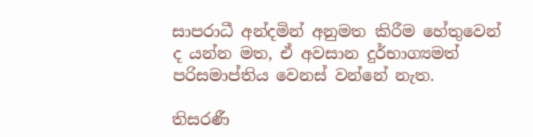සාපරාධී අන්දමින් අනුමත කිරීම හේතුවෙන් ද යන්න මත, ඒ අවසාන දුර්භාග්‍යමත් පරිසමාප්තිය වෙනස් වන්නේ නැත.

තිසරණී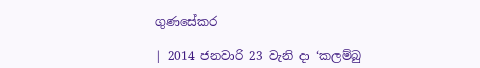ගුණසේකර

| 2014 ජනවාරි 23 වැනි දා ‘කලම්බු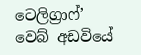ටෙලිග්‍රාෆ්’ වෙබ් අඩවියේ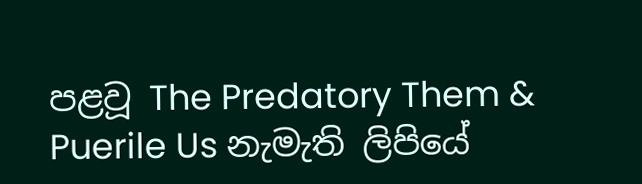පළවූ The Predatory Them & Puerile Us නැමැති ලිපියේ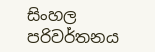සිංහල පරිවර්තනය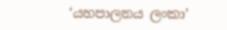‘යහපාලනය ලංකා’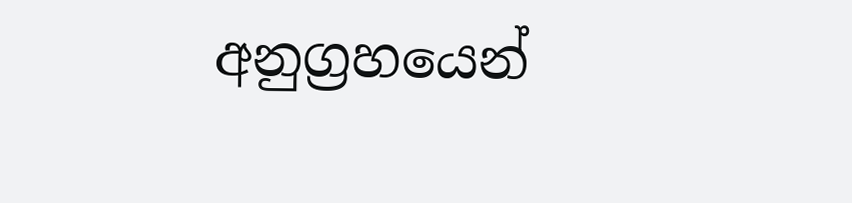අනුග්‍රහයෙන්